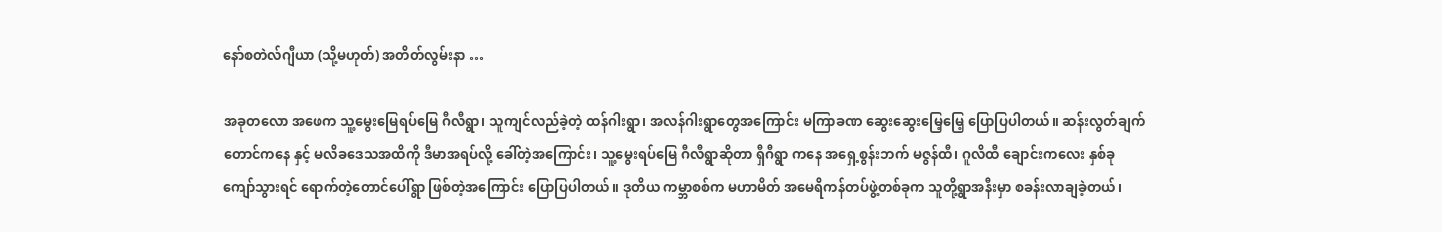နော်စတဲလ်ဂျီယာ (သို့မဟုတ်) အတိတ်လွမ်းနာ …

အခုတလော အဖေက သူ့မွေးမြေရပ်မြေ ဂီလီရွာ၊ သူကျင်လည်ခဲ့တဲ့ ထန်ဂါးရွာ၊ အလန်ဂါးရွာတွေအကြောင်း မကြာခဏ ဆွေးဆွေးမြေ့မြေ့ ပြောပြပါတယ်။ ဆန်းလွတ်ချက်တောင်ကနေ နှင့် မလိခဒေသအထိကို ဒီမာအရပ်လို့ ခေါ်တဲ့အကြောင်း၊ သူ့မွေးရပ်မြေ ဂီလီရွာဆိုတာ ရှီဂီရွာ ကနေ အရှေ့စွန်းဘက် မဇွန်ထီ၊ ဂူလိထီ ချောင်းကလေး နှစ်ခုကျော်သွားရင် ရောက်တဲ့တောင်ပေါ်ရွာ ဖြစ်တဲ့အကြောင်း ပြောပြပါတယ်။ ဒုတိယ ကမ္ဘာစစ်က မဟာမိတ် အမေရိကန်တပ်ဖွဲ့တစ်ခုက သူတို့ရွာအနီးမှာ စခန်းလာချခဲ့တယ်၊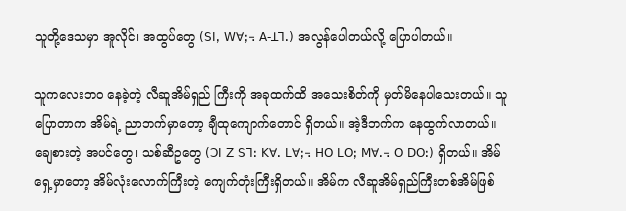သူတို့ဒေသမှာ အူလိုင်၊ အထွပ်တွေ (ꓢꓲꓹ ꓪꓯꓼ꓾ ꓮ-ꓕꓶꓸ) အလွန်ပေါတယ်လို့ ပြောပါတယ်။

သူကလေးဘ၀ နေခဲ့တဲ့ လီဆူအိမ်ရှည် ကြီးကို အခုထက်ထိ အသေးစိတ်ကို မှတ်မိနေပါသေးတယ်။ သူပြောတာက အိမ်ရဲ့ ညာဘက်မှာတော့ ချီထုကျောက်တောင် ရှိတယ်။ အဲ့ဒီဘက်က နေထွက်လာတယ်။ ချေစားတဲ့ အပင်တွေ၊ သစ်ဆီဥတွေ (ꓛꓲ ꓜ ꓢꓶꓽ ꓗꓯꓸ ꓡꓯꓼ꓾ ꓧꓳ ꓡꓳꓼ ꓟꓯꓸ꓾ ꓳ ꓓꓳꓽ) ရှိတယ်။ အိမ်ရှေ့မှာတော့ အိမ်လုံးလောက်ကြီးတဲ့ ကျေက်တုံးကြီးရှိတယ်။ အိမ်က လီဆူအိမ်ရှည်ကြီးတစ်အိမ်ဖြစ်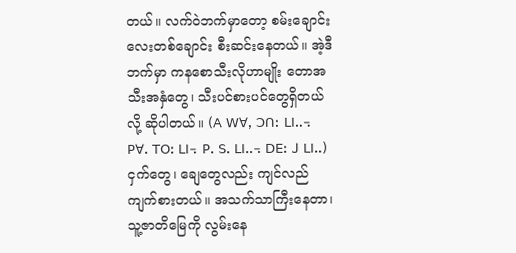တယ်။ လက်ဝဲဘက်မှာတော့ စမ်းချောင်းလေးတစ်ချောင်း စီးဆင်းနေတယ်။ အဲ့ဒီဘက်မှာ ကနစောသီးလိုဟာမျိုး တောအသီးအနှံတွေ၊ သီးပင်စားပင်တွေရှိတယ်လို့ ဆိုပါတယ်။ (ꓮ ꓪꓯꓹ ꓛꓵꓽ ꓡꓲꓺ꓾ ꓑꓯꓸ ꓔꓳꓽ ꓡꓲ꓾ ꓑꓸ ꓢꓸ ꓡꓲꓺ꓾ ꓓꓰꓽ ꓙ ꓡꓲꓺ) ငှက်တွေ၊ ချေတွေလည်း ကျင်လည်ကျက်စားတယ်။ အသက်သာကြီးနေတာ၊ သူ့ဇာတိမြေကို လွမ်းနေ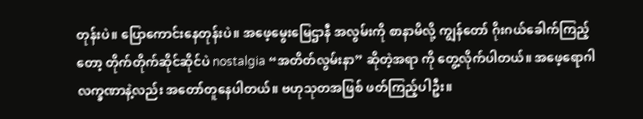တုန်းပဲ။ ပြောကောင်းနေတုန်းပဲ။ အဖေ့မွေးမြေဌာနီ အလွမ်းကို စာနာမိလို့ ကျွန်တော် ဂိုးဂယ်ခေါက်ကြည့်တော့ တိုက်တိုက်ဆိုင်ဆိုင်ပဲ nostalgia “အတိတ်လွမ်းနာ” ဆိုတဲ့အရာ ကို တွေ့လိုက်ပါတယ်။ အဖေ့ရောဂါ လက္ခဏာနဲ့လည်း အတော်တူနေပါတယ်။ ဗဟုသုတအဖြစ် ဖတ်ကြည့်ပါဦး။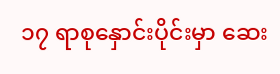၁၇ ရာစုနှောင်းပိုင်းမှာ ဆေး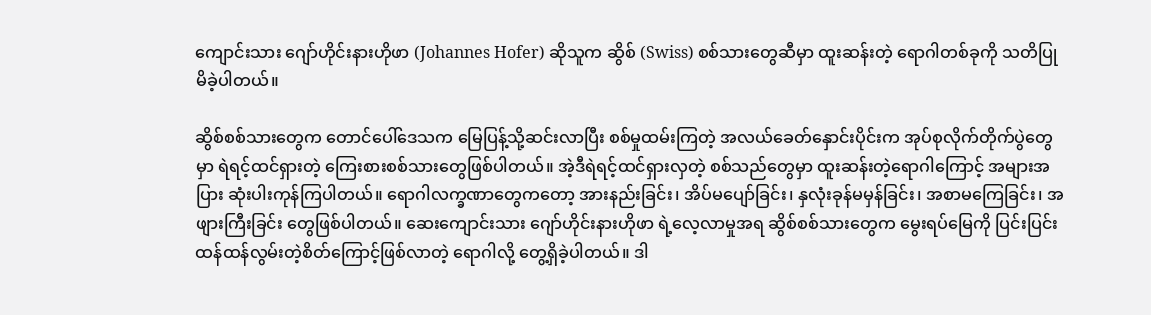ကျောင်းသား ဂျော်ဟိုင်းနားဟိုဖာ (Johannes Hofer) ဆိုသူက ဆွိစ် (Swiss) စစ်သားတွေဆီမှာ ထူးဆန်းတဲ့ ရောဂါတစ်ခုကို သတိပြုမိခဲ့ပါတယ်။

ဆွိစ်စစ်သားတွေက တောင်ပေါ်ဒေသက မြေပြန့်သို့ဆင်းလာပြီး စစ်မှုထမ်းကြတဲ့ အလယ်ခေတ်နှောင်းပိုင်းက အုပ်စုလိုက်တိုက်ပွဲတွေမှာ ရဲရင့်ထင်ရှားတဲ့ ကြေးစားစစ်သားတွေဖြစ်ပါတယ်။ အဲ့ဒီရဲရင့်ထင်ရှားလှတဲ့ စစ်သည်တွေမှာ ထူးဆန်းတဲ့ရောဂါကြောင့် အများအပြား ဆုံးပါးကုန်ကြပါတယ်။ ရောဂါလက္ခဏာတွေကတော့ အားနည်းခြင်း၊ အိပ်မပျော်ခြင်း၊ နှလုံးခုန်မမှန်ခြင်း၊ အစာမကြေခြင်း၊ အဖျားကြီးခြင်း တွေဖြစ်ပါတယ်။ ဆေးကျောင်းသား ဂျော်ဟိုင်းနားဟိုဖာ ရဲ့လေ့လာမှုအရ ဆွိစ်စစ်သားတွေက မွေးရပ်မြေကို ပြင်းပြင်းထန်ထန်လွမ်းတဲ့စိတ်ကြောင့်ဖြစ်လာတဲ့ ရောဂါလို့ တွေ့ရှိခဲ့ပါတယ်။ ဒါ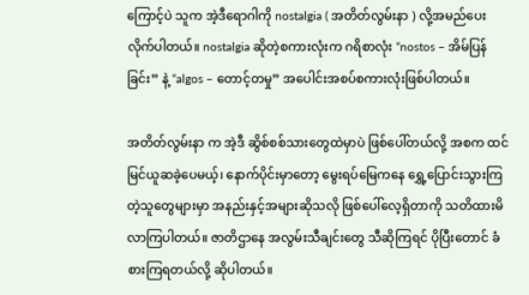ကြောင့်ပဲ သူက အဲ့ဒီရောဂါကို nostalgia ( အတိတ်လွမ်းနာ ) လို့အမည်ပေးလိုက်ပါတယ်။ nostalgia ဆိုတဲ့စကားလုံးက ဂရိစာလုံး “nostos – အိမ်ပြန်ခြင်း” နဲ့ “algos – တောင့်တမှု” အပေါင်းအစပ်စကားလုံးဖြစ်ပါတယ်။

အတိတ်လွမ်းနာ က အဲ့ဒီ ဆွိစ်စစ်သားတွေထဲမှာပဲ ဖြစ်ပေါ်တယ်လို့ အစက ထင်မြင်ယူဆခဲ့ပေမယ့်၊ နောက်ပိုင်းမှာတော့ မွေးရပ်မြေကနေ ရွှေ့ပြောင်းသွားကြတဲ့သူတွေများမှာ အနည်းနှင့်အများဆိုသလို ဖြစ်ပေါ်လေ့ရှိတာကို သတိထားမိလာကြပါတယ်။ ဇာတိဌာနေ အလွမ်းသီချင်းတွေ သီဆိုကြရင် ပိုပြီးတောင် ခံစားကြရတယ်လို့ ဆိုပါတယ်။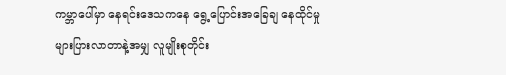ကမ္ဘာပေါ်မှာ နေရင်းဒေသကနေ ရွေ့ပြောင်းအခြေချ နေထိုင်မှု များပြားလာတာနဲ့အမျှ လူမျိုးစုတိုင်း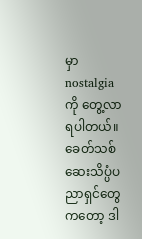မှာ nostalgia ကို တွေ့လာရပါတယ်။ ခေတ်သစ် ဆေးသိပ္ပံပညာရှင်တွေကတော့ ဒါ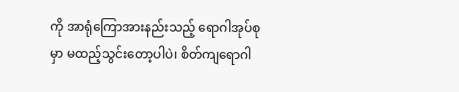ကို အာရုံကြောအားနည်းသည့် ရောဂါအုပ်စုမှာ မထည့်သွင်းတော့ပါပဲ၊ စိတ်ကျရောဂါ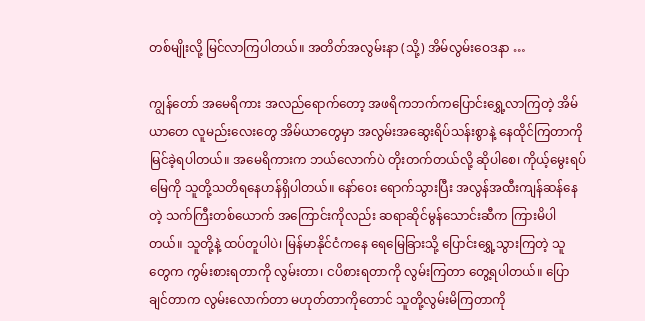တစ်မျိုးလို့ မြင်လာကြပါတယ်။ အတိတ်အလွမ်းနာ (သို့) အိမ်လွမ်းဝေဒနာ …

ကျွန်တော် အမေရိကား အလည်ရောက်တော့ အဖရိကဘက်ကပြောင်းရွှေ့လာကြတဲ့ အိမ်ယာတေ လူမည်းလေးတွေ အိမ်ယာတွေမှာ အလွမ်းအဆွေးရိပ်သန်းစွာနဲ့ နေထိုင်ကြတာကို မြင်ခဲ့ရပါတယ်။ အမေရိကားက ဘယ်လောက်ပဲ တိုးတက်တယ်လို့ ဆိုပါစေ၊ ကိုယ့်မွေးရပ်မြေကို သူတို့သတိရနေဟန်ရှိပါတယ်။ နော်၀ေး ရောက်သွားပြီး အလွန်အထီးကျန်ဆန်နေတဲ့ သက်ကြီးတစ်ယောက် အကြောင်းကိုလည်း ဆရာဆိုင်မွန်သောင်းဆီက ကြားမိပါတယ်။ သူတို့နဲ့ ထပ်တူပါပဲ၊ မြန်မာနိုင်ငံကနေ ရေမြေခြားသို့ ပြောင်းရွှေ့သွားကြတဲ့ သူတွေက ကွမ်းစားရတာကို လွမ်းတာ၊ ငပိစားရတာကို လွမ်းကြတာ တွေ့ရပါတယ်။ ပြောချင်တာက လွမ်းလောက်တာ မဟုတ်တာကိုတောင် သူတို့လွမ်းမိကြတာကို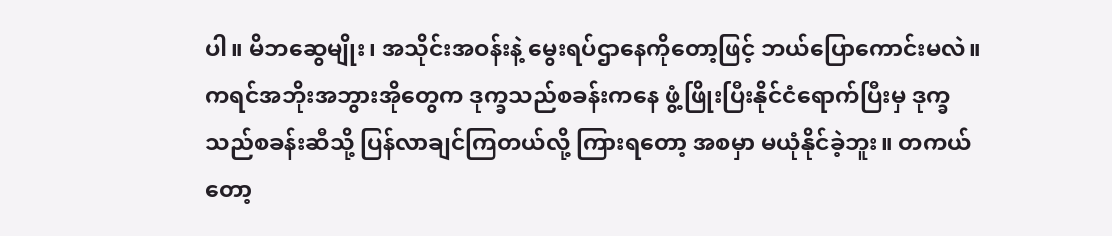ပါ။ မိဘဆွေမျိုး၊ အသိုင်းအဝန်းနဲ့ မွေးရပ်ဌာနေကိုတော့ဖြင့် ဘယ်ပြောကောင်းမလဲ။ ကရင်အဘိုးအဘွားအိုတွေက ဒုက္ခသည်စခန်းကနေ ဖွံ့ဖြိုးပြီးနိုင်ငံရောက်ပြီးမှ ဒုက္ခသည်စခန်းဆီသို့ ပြန်လာချင်ကြတယ်လို့ ကြားရတော့ အစမှာ မယုံနိုင်ခဲ့ဘူး။ တကယ်တော့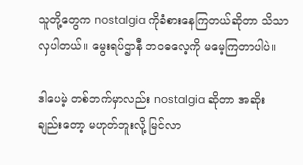သူတို့တွေက nostalgia ကိုခံစားနေကြတယ်ဆိုတာ သိသာ လှပါတယ်။ မွေးရပ်ဌာနီ ဘဝဓလေ့ကို မမေ့ကြတာပါပဲ။

ဒါပေမဲ့ တစ်ဘက်မှာလည်း nostalgia ဆိုတာ အဆိုးချည်းတော့ မဟုတ်ဘူးလို့ မြင်လာ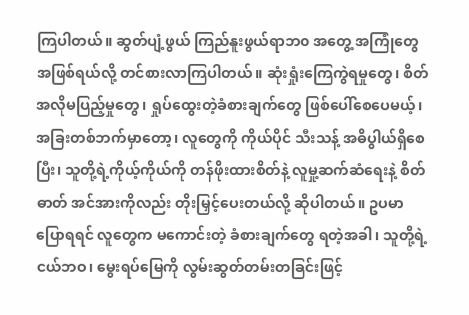ကြပါတယ်။ ဆွတ်ပျံ့ဖွယ် ကြည်နူးဖွယ်ရာဘ၀ အတွေ့ အကြုံတွေ အဖြစ်ရယ်လို့ တင်စားလာကြပါတယ်။ ဆုံးရှုံးကြေကွဲရမှုတွေ၊ စိတ်အလိုမပြည့်မှုတွေ၊ ရှုပ်ထွေးတဲ့ခံစားချက်တွေ ဖြစ်ပေါ်စေပေမယ့်၊ အခြးတစ်ဘက်မှာတော့၊ လူတွေကို ကိုယ်ပိုင် သီးသန့် အဓိပွါယ်ရှိစေပြီး၊ သူတို့ရဲ့ကိုယ့်ကိုယ်ကို တန်ဖိုးထားစိတ်နဲ့ လူမှု့ဆက်ဆံရေးနဲ့ စိတ်ဓာတ် အင်အားကိုလည်း တိုးမြှင့်ပေးတယ်လို့ ဆိုပါတယ်။ ဥပမာ ပြောရရင် လူတွေက မကောင်းတဲ့ ခံစားချက်တွေ ရတဲ့အခါ၊ သူတို့ရဲ့ ငယ်ဘဝ၊ မွေးရပ်မြေကို လွမ်းဆွတ်တမ်းတခြင်းဖြင့်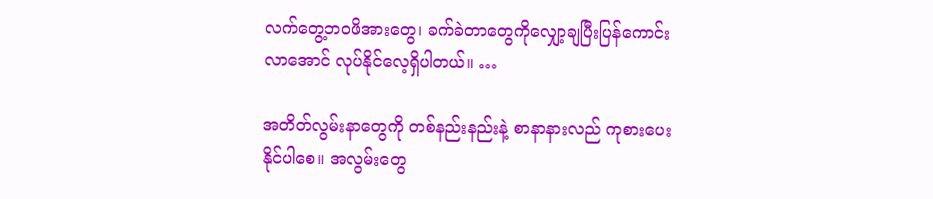လက်တွေ့ဘဝဖိအားတွေ၊ ခက်ခဲတာတွေကိုလျှော့ချပြီးပြန်ကောင်း လာအောင် လုပ်နိုင်လေ့ရှိပါတယ်။ …

အတိတ်လွမ်းနာတွေကို တစ်နည်းနည်းနဲ့ စာနာနားလည် ကုစားပေးနိုင်ပါစေ။ အလွမ်းတွေ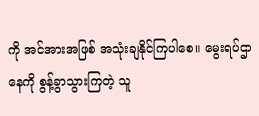ကို အင်အားအဖြစ် အသုံးချနိုင်ကြပါစေ။ မွေးရပ်ဌာနေကို စွန့်ခွာသွားကြတဲ့ သူ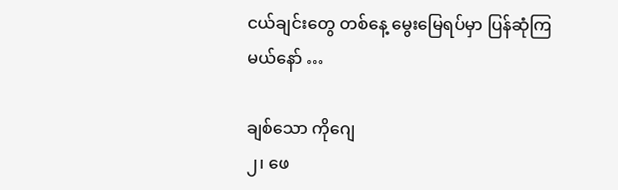ငယ်ချင်းတွေ တစ်နေ့ မွေးမြေရပ်မှာ ပြန်ဆုံကြမယ်နော် …

ချစ်သော ကိုဂျေ
၂၊ ဖေ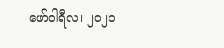ဖော်ဝါရီလ၊ ၂၀၂၁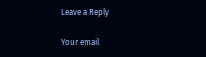Leave a Reply

Your email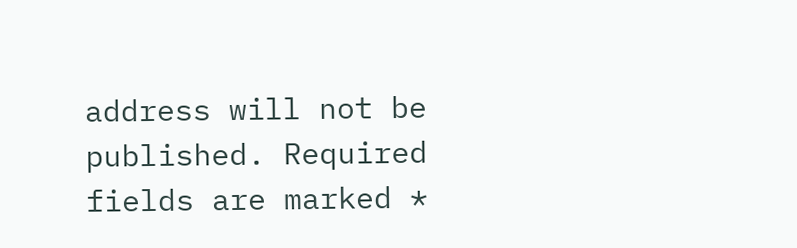address will not be published. Required fields are marked *